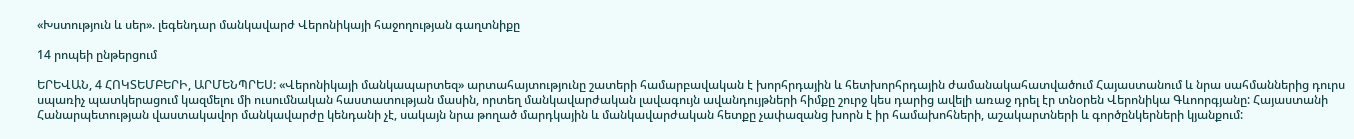«Խստություն և սեր». լեգենդար մանկավարժ Վերոնիկայի հաջողության գաղտնիքը

14 րոպեի ընթերցում

ԵՐԵՎԱՆ, 4 ՀՈԿՏԵՄԲԵՐԻ, ԱՐՄԵՆՊՐԵՍ: «Վերոնիկայի մանկապարտեզ» արտահայտությունը շատերի համարբավական է խորհրդային և հետխորհրդային ժամանակահատվածում Հայաստանում և նրա սահմաններից դուրս սպառիչ պատկերացում կազմելու մի ուսումնական հաստատության մասին, որտեղ մանկավարժական լավագույն ավանդույթների հիմքը շուրջ կես դարից ավելի առաջ դրել էր տնօրեն Վերոնիկա Գևոորգյանը: Հայաստանի Հանարպետության վաստակավոր մանկավարժը կենդանի չէ, սակայն նրա թողած մարդկային և մանկավարժական հետքը չափազանց խորն է իր համախոհների, աշակարտների և գործընկերների կյանքում: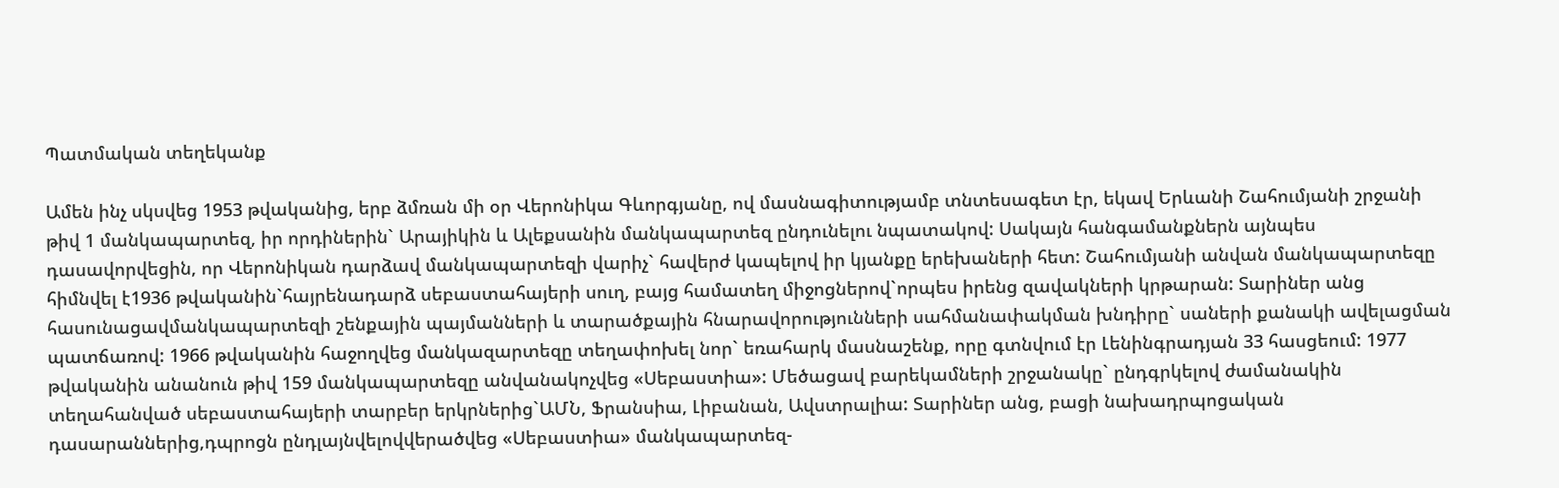Պատմական տեղեկանք

Ամեն ինչ սկսվեց 1953 թվականից, երբ ձմռան մի օր Վերոնիկա Գևորգյանը, ով մասնագիտությամբ տնտեսագետ էր, եկավ Երևանի Շահումյանի շրջանի թիվ 1 մանկապարտեզ, իր որդիներին` Արայիկին և Ալեքսանին մանկապարտեզ ընդունելու նպատակով: Սակայն հանգամանքներն այնպես դասավորվեցին, որ Վերոնիկան դարձավ մանկապարտեզի վարիչ` հավերժ կապելով իր կյանքը երեխաների հետ: Շահումյանի անվան մանկապարտեզը հիմնվել է1936 թվականին`հայրենադարձ սեբաստահայերի սուղ, բայց համատեղ միջոցներով`որպես իրենց զավակների կրթարան: Տարիներ անց հասունացավմանկապարտեզի շենքային պայմանների և տարածքային հնարավորությունների սահմանափակման խնդիրը` սաների քանակի ավելացման պատճառով: 1966 թվականին հաջողվեց մանկազարտեզը տեղափոխել նոր` եռահարկ մասնաշենք, որը գտնվում էր Լենինգրադյան 33 հասցեում: 1977 թվականին անանուն թիվ 159 մանկապարտեզը անվանակոչվեց «Սեբաստիա»: Մեծացավ բարեկամների շրջանակը` ընդգրկելով ժամանակին տեղահանված սեբաստահայերի տարբեր երկրներից`ԱՄՆ, Ֆրանսիա, Լիբանան, Ավստրալիա: Տարիներ անց, բացի նախադրպոցական դասարաններից,դպրոցն ընդլայնվելովվերածվեց «Սեբաստիա» մանկապարտեզ-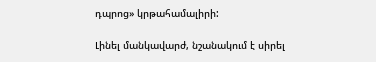դպրոց» կրթահամալիրի:

Լինել մանկավարժ, նշանակում է սիրել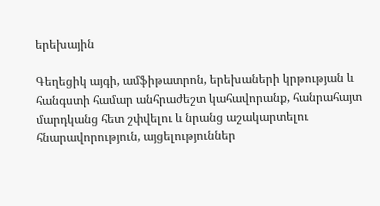երեխային

Գեղեցիկ այգի, ամֆիթատրոն, երեխաների կրթության և հանգստի համար անհրաժեշտ կահավորանք, հանրահայտ մարդկանց հետ շփվելու և նրանց աշակարտելու հնարավորություն, այցելություններ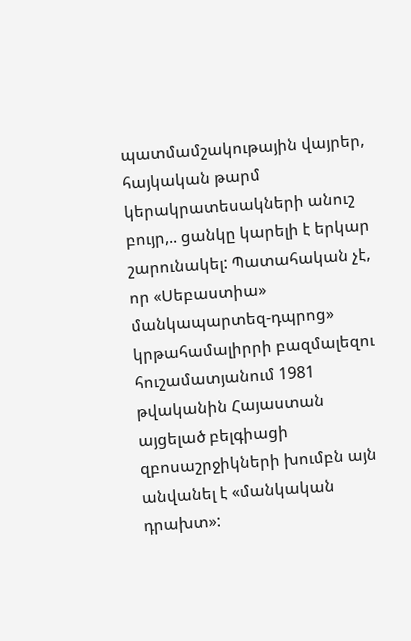պատմամշակութային վայրեր, հայկական թարմ կերակրատեսակների անուշ բույր,.. ցանկը կարելի է երկար շարունակել: Պատահական չէ, որ «Սեբաստիա» մանկապարտեզ-դպրոց» կրթահամալիրրի բազմալեզու հուշամատյանում 1981 թվականին Հայաստան այցելած բելգիացի զբոսաշրջիկների խումբն այն անվանել է «մանկական դրախտ»: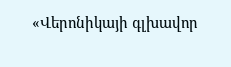«Վերոնիկայի գլխավոր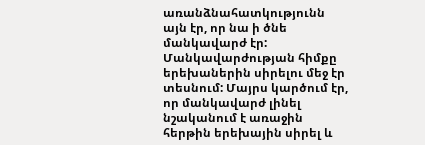առանձնահատկությունն այն էր, որ նա ի ծնե մանկավարժ էր: Մանկավարժության հիմքը երեխաներին սիրելու մեջ էր տեսնում: Մայրս կարծում էր, որ մանկավարժ լինել նշականում է առաջին հերթին երեխային սիրել և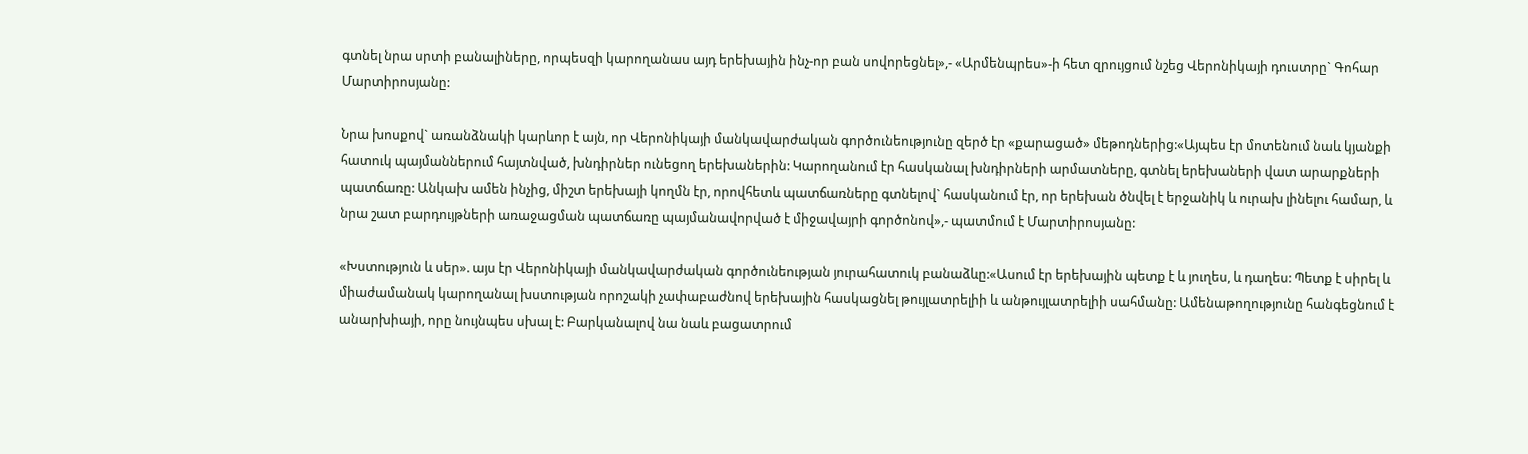գտնել նրա սրտի բանալիները, որպեսզի կարողանաս այդ երեխային ինչ-որ բան սովորեցնել»,- «Արմենպրես»-ի հետ զրույցում նշեց Վերոնիկայի դուստրը` Գոհար Մարտիրոսյանը:

Նրա խոսքով` առանձնակի կարևոր է այն, որ Վերոնիկայի մանկավարժական գործունեությունը զերծ էր «քարացած» մեթոդներից:«Այպես էր մոտենում նաև կյանքի հատուկ պայմաններում հայտնված, խնդիրներ ունեցող երեխաներին: Կարողանում էր հասկանալ խնդիրների արմատները, գտնել երեխաների վատ արարքների պատճառը: Անկախ ամեն ինչից, միշտ երեխայի կողմն էր, որովհետև պատճառները գտնելով` հասկանում էր, որ երեխան ծնվել է երջանիկ և ուրախ լինելու համար, և նրա շատ բարդույթների առաջացման պատճառը պայմանավորված է միջավայրի գործոնով»,- պատմում է Մարտիրոսյանը:

«Խստություն և սեր». այս էր Վերոնիկայի մանկավարժական գործունեության յուրահատուկ բանաձևը:«Ասում էր երեխային պետք է և յուղես, և դաղես: Պետք է սիրել և միաժամանակ կարողանալ խստության որոշակի չափաբաժնով երեխային հասկացնել թույլատրելիի և անթույլատրելիի սահմանը: Ամենաթողությունը հանգեցնում է անարխիայի, որը նույնպես սխալ է: Բարկանալով նա նաև բացատրում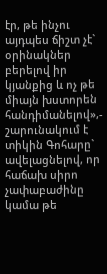էր, թե ինչու այդպես ճիշտ չէ` օրինակներ բերելով իր կյանքից և ոչ թե միայն խստորեն հանդիմանելով»,- շարունակում է տիկին Գոհարը` ավելացնելով, որ հաճախ սիրո չափաբաժինը կամա թե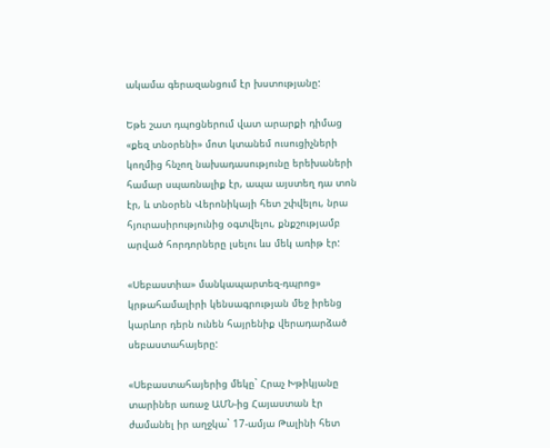ակամա գերազանցում էր խստությանը:

Եթե շատ դպոցներում վատ արարքի դիմաց «քեզ տնօրենի» մոտ կտանեմ ուսուցիչների կողմից հնչող նախադասությունը երեխաների համար սպառնալիք էր, ապա այստեղ դա տոն էր, և տնօրեն Վերոնիկայի հետ շփվելու, նրա հյուրասիրությունից օգտվելու, քնքշությամբ արված հորդորները լսելու ևս մեկ առիթ էր:

«Սեբաստիա» մանկապարտեզ-դպրոց» կրթահամալիրի կենսագրության մեջ իրենց կարևոր դերն ունեն հայրենիք վերադարձած սեբաստահայերը:

«Սեբաստահայերից մեկը` Հրաչ Խթիկյանը տարիներ առաջ ԱՄՆ-ից Հայաստան էր ժամանել իր աղջկա` 17-ամյա Թալինի հետ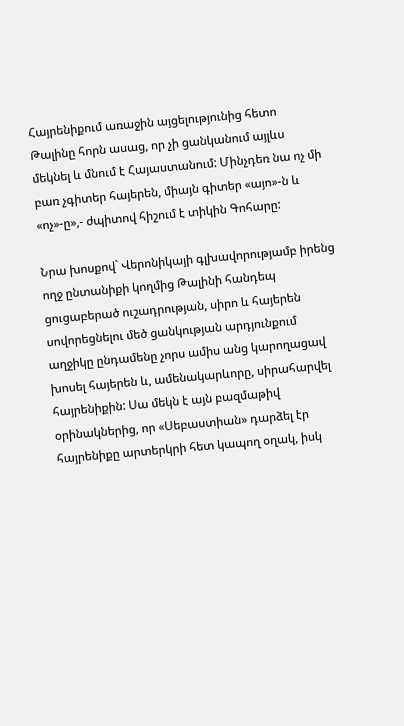Հայրենիքում առաջին այցելությունից հետո Թալինը հորն ասաց, որ չի ցանկանում այլևս մեկնել և մնում է Հայաստանում: Մինչդեռ նա ոչ մի բառ չգիտեր հայերեն, միայն գիտեր «այո»-ն և «ոչ»-ը»,- ժպիտով հիշում է տիկին Գոհարը:

Նրա խոսքով` Վերոնիկայի գլխավորությամբ իրենց ողջ ընտանիքի կողմից Թալինի հանդեպ ցուցաբերած ուշադրության, սիրո և հայերեն սովորեցնելու մեծ ցանկության արդյունքում աղջիկը ընդամենը չորս ամիս անց կարողացավ խոսել հայերեն և, ամենակարևորը, սիրահարվել հայրենիքին: Սա մեկն է այն բազմաթիվ օրինակներից, որ «Սեբաստիան» դարձել էր հայրենիքը արտերկրի հետ կապող օղակ, իսկ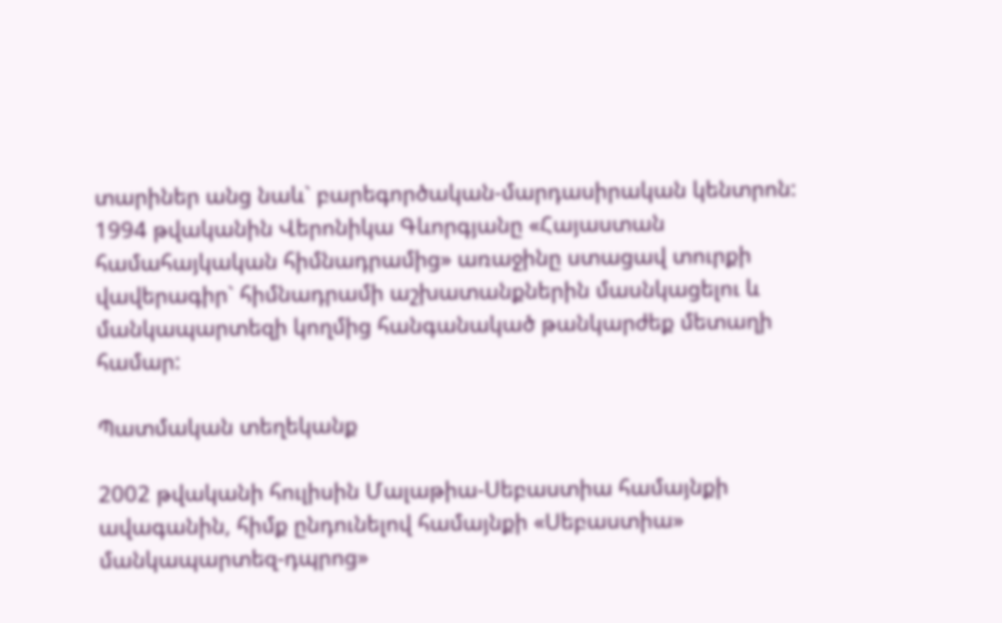տարիներ անց նաև` բարեգործական-մարդասիրական կենտրոն: 1994 թվականին Վերոնիկա Գևորգյանը «Հայաստան համահայկական հիմնադրամից» առաջինը ստացավ տուրքի վավերագիր` հիմնադրամի աշխատանքներին մասնկացելու և մանկապարտեզի կողմից հանգանակած թանկարժեք մետաղի համար:

Պատմական տեղեկանք

2002 թվականի հուլիսին Մալաթիա-Սեբաստիա համայնքի ավագանին, հիմք ընդունելով համայնքի «Սեբաստիա» մանկապարտեզ-դպրոց»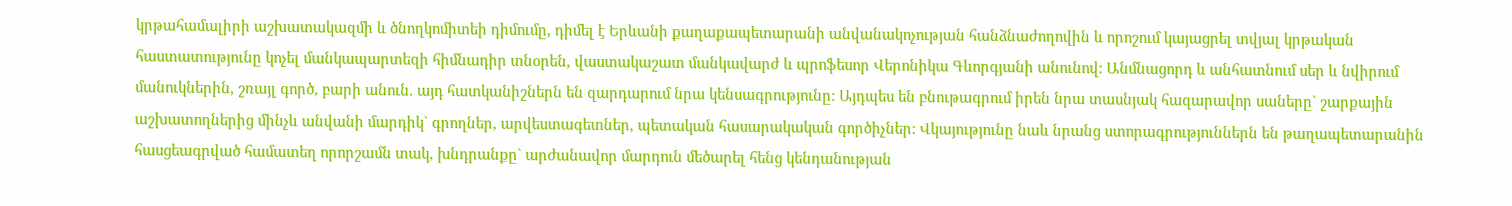կրթահամալիրի աշխատակազմի և ծնողկոմիտեի դիմումը, դիմել է Երևանի քաղաքապետարանի անվանակոչության հանձնաժողովին և որոշում կայացրել տվյալ կրթական հաստատությունը կոչել մանկապարտեզի հիմնադիր տնօրեն, վաստակաշատ մանկավարժ և պրոֆեսոր Վերոնիկա Գևորգյանի անունով: Անմնացորդ և անհատնում սեր և նվիրում մանուկներին, շռայլ գործ, բարի անուն. այդ հատկանիշներն են զարդարում նրա կենսագրությունը: Այդպես են բնութագրում իրեն նրա տասնյակ հազարավոր սաները` շարքային աշխատողներից մինչև անվանի մարդիկ` գրողներ, արվեստագետներ, պետական հասարակական գործիչներ: Վկայությունը նաև նրանց ստորագրություններն են թաղապետարանին հասցեագրված համատեղ որորշամն տակ, խնդրանքը` արժանավոր մարդուն մեծարել հենց կենդանության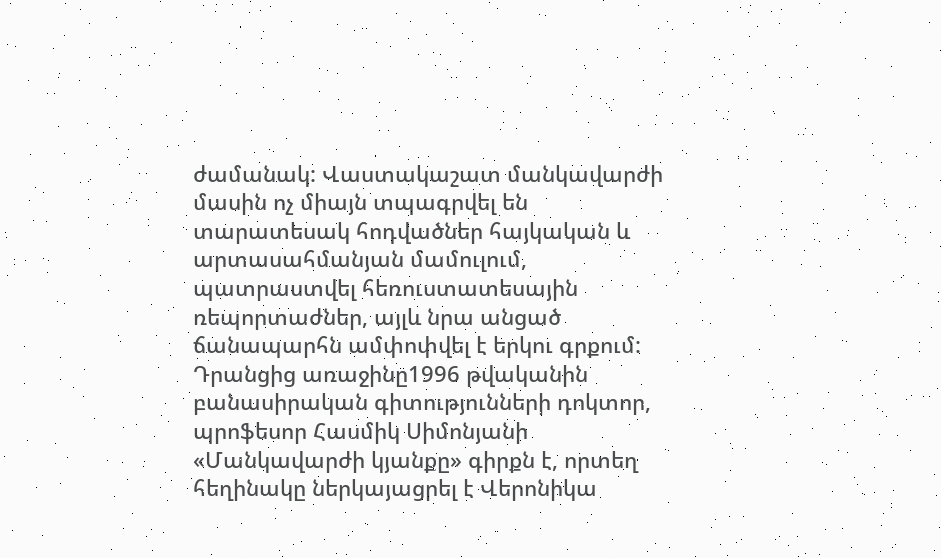ժամանակ: Վաստակաշատ մանկավարժի մասին ոչ միայն տպագրվել են տարատեսակ հոդվածներ հայկական և արտասահմանյան մամուլում, պատրաստվել հեռուստատեսային ռեպորտաժներ, այլև նրա անցած ճանապարհն ամփոփվել է երկու գրքում: Դրանցից առաջինը1996 թվականին բանասիրական գիտությունների դոկտոր, պրոֆեսոր Հասմիկ Սիմոնյանի «Մանկավարժի կյանքը» գիրքն է, որտեղ հեղինակը ներկայացրել է Վերոնիկա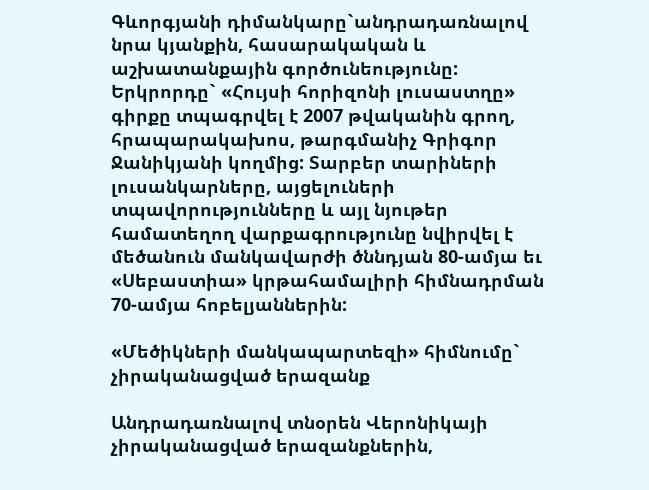Գևորգյանի դիմանկարը`անդրադառնալով նրա կյանքին, հասարակական և աշխատանքային գործունեությունը: Երկրորդը` «Հույսի հորիզոնի լուսաստղը» գիրքը տպագրվել է 2007 թվականին գրող, հրապարակախոս, թարգմանիչ Գրիգոր Ջանիկյանի կողմից: Տարբեր տարիների լուսանկարները, այցելուների տպավորությունները և այլ նյութեր համատեղող վարքագրությունը նվիրվել է մեծանուն մանկավարժի ծննդյան 80-ամյա եւ «Սեբաստիա» կրթահամալիրի հիմնադրման 70-ամյա հոբելյաններին:

«Մեծիկների մանկապարտեզի» հիմնումը` չիրականացված երազանք

Անդրադառնալով տնօրեն Վերոնիկայի չիրականացված երազանքներին,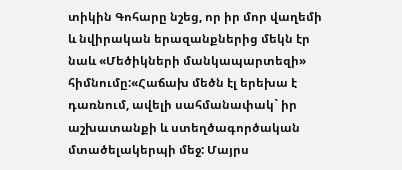տիկին Գոհարը նշեց, որ իր մոր վաղեմի և նվիրական երազանքներից մեկն էր նաև «Մեծիկների մանկապարտեզի» հիմնումը:«Հաճախ մեծն էլ երեխա է դառնում, ավելի սահմանափակ` իր աշխատանքի և ստեղծագործական մտածելակերպի մեջ: Մայրս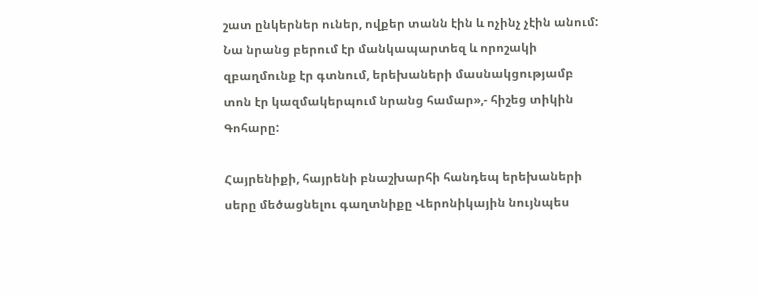շատ ընկերներ ուներ, ովքեր տանն էին և ոչինչ չէին անում: Նա նրանց բերում էր մանկապարտեզ և որոշակի զբաղմունք էր գտնում, երեխաների մասնակցությամբ տոն էր կազմակերպում նրանց համար»,- հիշեց տիկին Գոհարը:

Հայրենիքի, հայրենի բնաշխարհի հանդեպ երեխաների սերը մեծացնելու գաղտնիքը Վերոնիկային նույնպես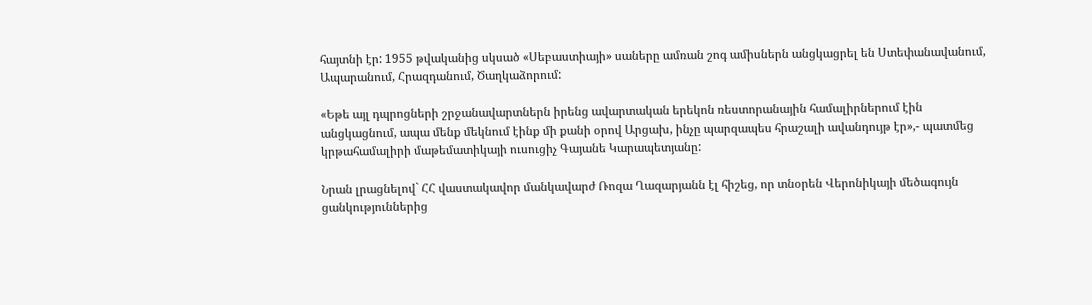հայտնի էր: 1955 թվականից սկսած «Սեբաստիայի» սաները ամռան շոգ ամիսներն անցկացրել են Ստեփանավանում, Ապարանում, Հրազդանում, Ծաղկաձորում:

«Եթե այլ դպրոցների շրջանավարտներն իրենց ավարտական երեկոն ռեստորանային համալիրներում էին անցկացնում, ապա մենք մեկնում էինք մի քանի օրով Արցախ, ինչը պարզապես հրաշալի ավանդույթ էր»,- պատմեց կրթահամալիրի մաթեմատիկայի ուսուցիչ Գայանե Կարապետյանը:

Նրան լրացնելով` ՀՀ վաստակավոր մանկավարժ Ռոզա Ղազարյանն էլ հիշեց, որ տնօրեն Վերոնիկայի մեծագույն ցանկություններից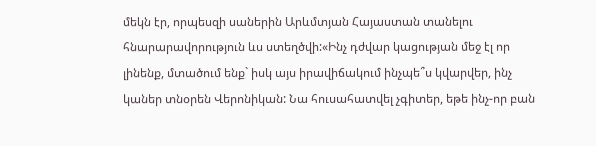մեկն էր, որպեսզի սաներին Արևմտյան Հայաստան տանելու հնարարավորություն ևս ստեղծվի:«Ինչ դժվար կացության մեջ էլ որ լինենք, մտածում ենք` իսկ այս իրավիճակում ինչպե՞ս կվարվեր, ինչ կաներ տնօրեն Վերոնիկան: Նա հուսահատվել չգիտեր, եթե ինչ-որ բան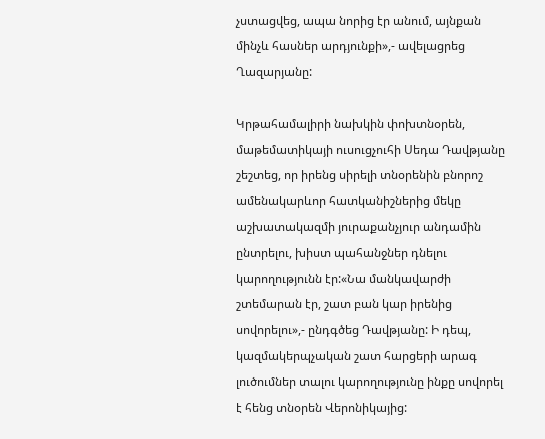չստացվեց, ապա նորից էր անում, այնքան մինչև հասներ արդյունքի»,- ավելացրեց Ղազարյանը:

Կրթահամալիրի նախկին փոխտնօրեն, մաթեմատիկայի ուսուցչուհի Սեդա Դավթյանը շեշտեց, որ իրենց սիրելի տնօրենին բնորոշ ամենակարևոր հատկանիշներից մեկը աշխատակազմի յուրաքանչյուր անդամին ընտրելու, խիստ պահանջներ դնելու կարողությունն էր:«Նա մանկավարժի շտեմարան էր, շատ բան կար իրենից սովորելու»,- ընդգծեց Դավթյանը: Ի դեպ, կազմակերպչական շատ հարցերի արագ լուծումներ տալու կարողությունը ինքը սովորել է հենց տնօրեն Վերոնիկայից: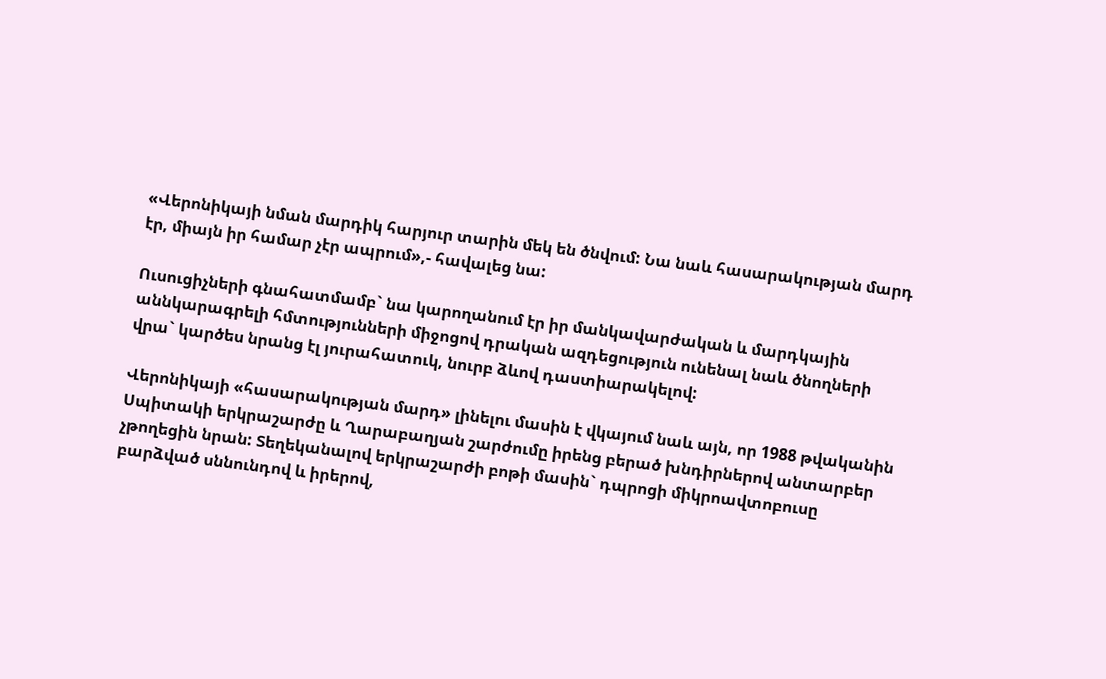«Վերոնիկայի նման մարդիկ հարյուր տարին մեկ են ծնվում: Նա նաև հասարակության մարդ էր, միայն իր համար չէր ապրում»,- հավալեց նա:

Ուսուցիչների գնահատմամբ` նա կարողանում էր իր մանկավարժական և մարդկային աննկարագրելի հմտությունների միջոցով դրական ազդեցություն ունենալ նաև ծնողների վրա` կարծես նրանց էլ յուրահատուկ, նուրբ ձևով դաստիարակելով:

Վերոնիկայի «հասարակության մարդ» լինելու մասին է վկայում նաև այն, որ 1988 թվականին Սպիտակի երկրաշարժը և Ղարաբաղյան շարժումը իրենց բերած խնդիրներով անտարբեր չթողեցին նրան: Տեղեկանալով երկրաշարժի բոթի մասին` դպրոցի միկրոավտոբուսը բարձված սննունդով և իրերով,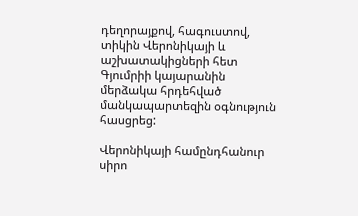դեղորայքով, հագուստով, տիկին Վերոնիկայի և աշխատակիցների հետ Գյումրիի կայարանին մերձակա հրդեհված մանկապարտեզին օգնություն հասցրեց:

Վերոնիկայի համընդհանուր սիրո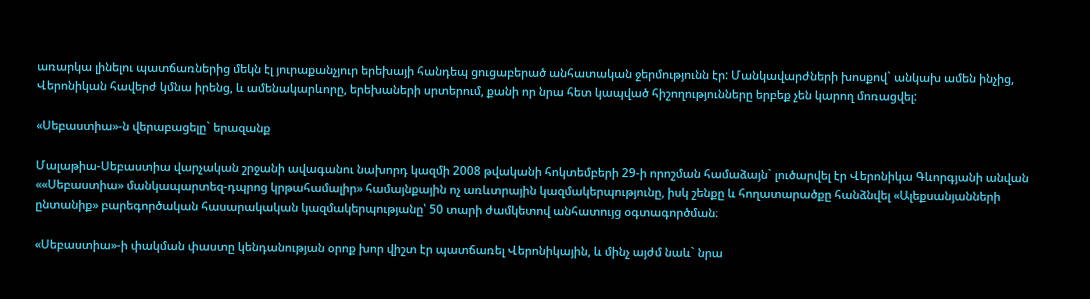առարկա լինելու պատճառներից մեկն էլ յուրաքանչյուր երեխայի հանդեպ ցուցաբերած անհատական ջերմությունն էր: Մանկավարժների խոսքով` անկախ ամեն ինչից, Վերոնիկան հավերժ կմնա իրենց, և ամենակարևորը, երեխաների սրտերում, քանի որ նրա հետ կապված հիշողությունները երբեք չեն կարող մոռացվել:

«Սեբաստիա»-ն վերաբացելը` երազանք

Մալաթիա-Սեբաստիա վարչական շրջանի ավագանու նախորդ կազմի 2008 թվականի հոկտեմբերի 29-ի որոշման համաձայն` լուծարվել էր Վերոնիկա Գևորգյանի անվան ««Սեբաստիա» մանկապարտեզ-դպրոց կրթահամալիր» համայնքային ոչ առևտրային կազմակերպությունը, իսկ շենքը և հողատարածքը հանձնվել «Ալեքսանյանների ընտանիք» բարեգործական հասարակական կազմակերպությանը՝ 50 տարի ժամկետով անհատույց օգտագործման։

«Սեբաստիա»-ի փակման փաստը կենդանության օրոք խոր վիշտ էր պատճառել Վերոնիկային, և մինչ այժմ նաև` նրա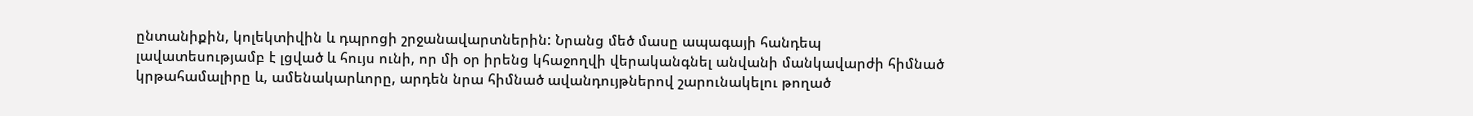ընտանիքին, կոլեկտիվին և դպրոցի շրջանավարտներին: Նրանց մեծ մասը ապագայի հանդեպ լավատեսությամբ է լցված և հույս ունի, որ մի օր իրենց կհաջողվի վերականգնել անվանի մանկավարժի հիմնած կրթահամալիրը և, ամենակարևորը, արդեն նրա հիմնած ավանդույթներով շարունակելու թողած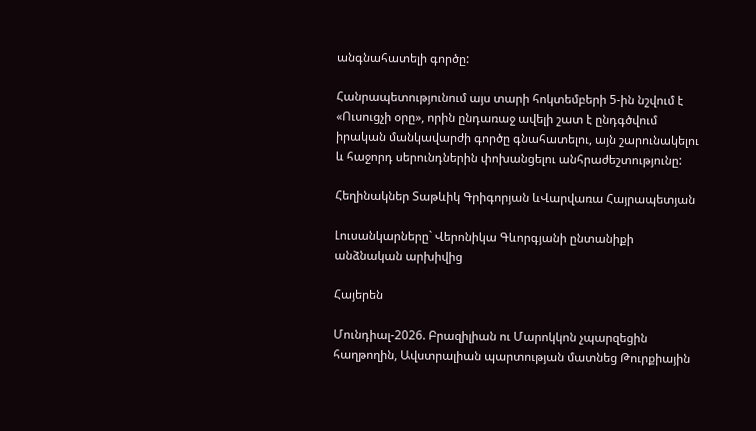անգնահատելի գործը:

Հանրապետությունում այս տարի հոկտեմբերի 5-ին նշվում է «Ուսուցչի օրը», որին ընդառաջ ավելի շատ է ընդգծվում իրական մանկավարժի գործը գնահատելու, այն շարունակելու և հաջորդ սերունդներին փոխանցելու անհրաժեշտությունը:

Հեղինակներ Տաթևիկ Գրիգորյան ևՎարվառա Հայրապետյան

Լուսանկարները` Վերոնիկա Գևորգյանի ընտանիքի անձնական արխիվից

Հայերեն

Մունդիալ-2026. Բրազիլիան ու Մարոկկոն չպարզեցին հաղթողին, Ավստրալիան պարտության մատնեց Թուրքիային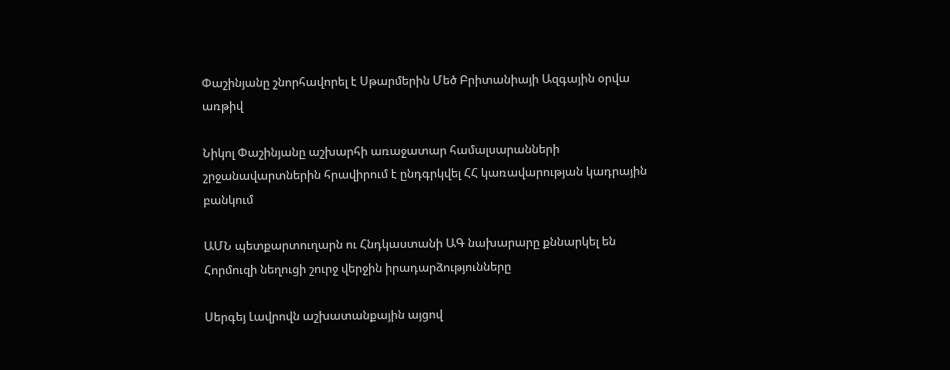Փաշինյանը շնորհավորել է Սթարմերին Մեծ Բրիտանիայի Ազգային օրվա առթիվ

Նիկոլ Փաշինյանը աշխարհի առաջատար համալսարանների շրջանավարտներին հրավիրում է ընդգրկվել ՀՀ կառավարության կադրային բանկում

ԱՄՆ պետքարտուղարն ու Հնդկաստանի ԱԳ նախարարը քննարկել են Հորմուզի նեղուցի շուրջ վերջին իրադարձությունները

Սերգեյ Լավրովն աշխատանքային այցով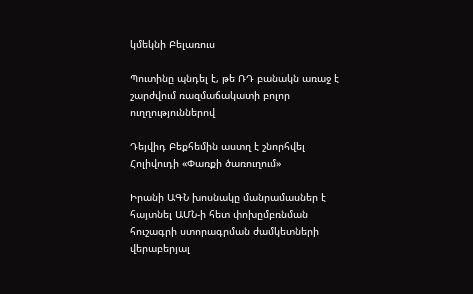կմեկնի Բելառուս

Պուտինը պնդել է, թե ՌԴ բանակն առաջ է շարժվում ռազմաճակատի բոլոր ուղղություններով

Դեյվիդ Բեքհեմին աստղ է շնորհվել Հոլիվուդի «Փառքի ծառուղում»

Իրանի ԱԳՆ խոսնակը մանրամասներ է հայտնել ԱՄՆ-ի հետ փոխըմբռնման հուշագրի ստորագրման ժամկետների վերաբերյալ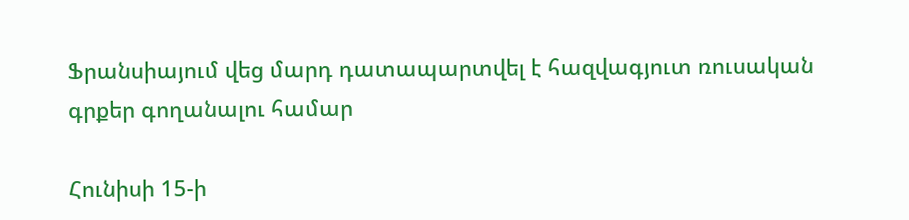Ֆրանսիայում վեց մարդ դատապարտվել է հազվագյուտ ռուսական գրքեր գողանալու համար

Հունիսի 15-ի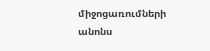միջոցառումների անոնս